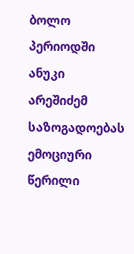ბოლო პერიოდში ანუკი არეშიძემ საზოგადოებას ემოციური წერილი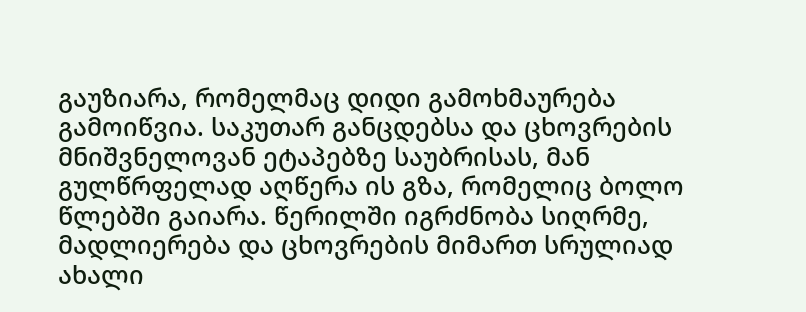გაუზიარა, რომელმაც დიდი გამოხმაურება გამოიწვია. საკუთარ განცდებსა და ცხოვრების მნიშვნელოვან ეტაპებზე საუბრისას, მან გულწრფელად აღწერა ის გზა, რომელიც ბოლო წლებში გაიარა. წერილში იგრძნობა სიღრმე, მადლიერება და ცხოვრების მიმართ სრულიად ახალი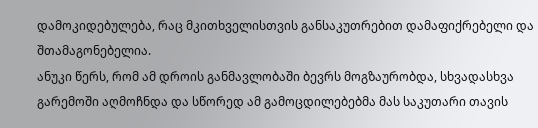დამოკიდებულება, რაც მკითხველისთვის განსაკუთრებით დამაფიქრებელი და შთამაგონებელია.
ანუკი წერს, რომ ამ დროის განმავლობაში ბევრს მოგზაურობდა, სხვადასხვა გარემოში აღმოჩნდა და სწორედ ამ გამოცდილებებმა მას საკუთარი თავის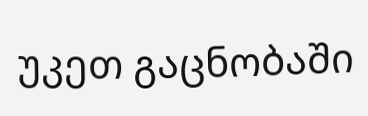უკეთ გაცნობაში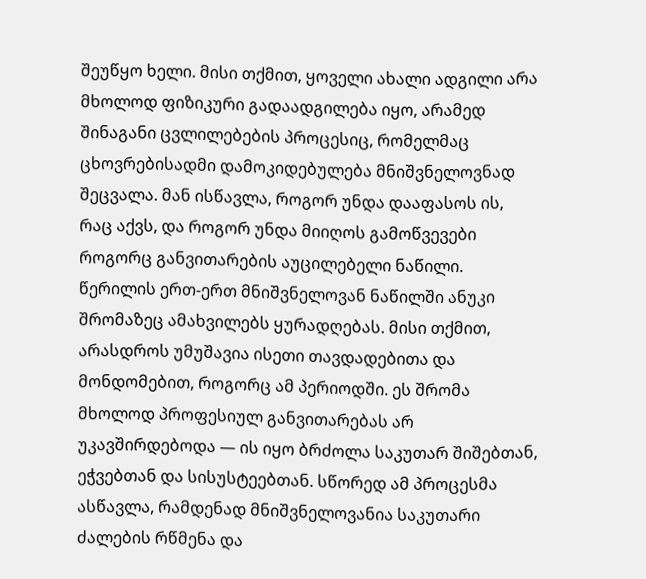შეუწყო ხელი. მისი თქმით, ყოველი ახალი ადგილი არა მხოლოდ ფიზიკური გადაადგილება იყო, არამედ შინაგანი ცვლილებების პროცესიც, რომელმაც ცხოვრებისადმი დამოკიდებულება მნიშვნელოვნად შეცვალა. მან ისწავლა, როგორ უნდა დააფასოს ის, რაც აქვს, და როგორ უნდა მიიღოს გამოწვევები როგორც განვითარების აუცილებელი ნაწილი.
წერილის ერთ-ერთ მნიშვნელოვან ნაწილში ანუკი შრომაზეც ამახვილებს ყურადღებას. მისი თქმით, არასდროს უმუშავია ისეთი თავდადებითა და მონდომებით, როგორც ამ პერიოდში. ეს შრომა მხოლოდ პროფესიულ განვითარებას არ უკავშირდებოდა — ის იყო ბრძოლა საკუთარ შიშებთან, ეჭვებთან და სისუსტეებთან. სწორედ ამ პროცესმა ასწავლა, რამდენად მნიშვნელოვანია საკუთარი ძალების რწმენა და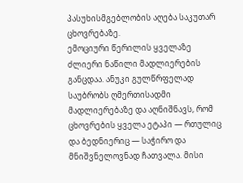პასუხისმგებლობის აღება საკუთარ ცხოვრებაზე.
ემოციური წერილის ყველაზე ძლიერი ნაწილი მადლიერების განცდაა. ანუკი გულწრფელად საუბრობს ღმერთისადმი მადლიერებაზე და აღნიშნავს, რომ ცხოვრების ყველა ეტაპი — რთულიც და ბედნიერიც — საჭირო და მნიშვნელოვნად ჩათვალა. მისი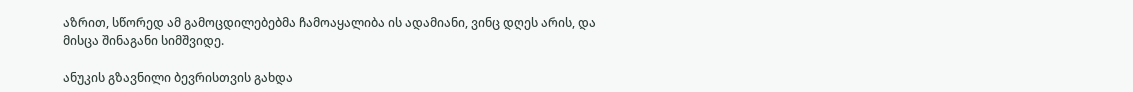აზრით, სწორედ ამ გამოცდილებებმა ჩამოაყალიბა ის ადამიანი, ვინც დღეს არის, და მისცა შინაგანი სიმშვიდე.

ანუკის გზავნილი ბევრისთვის გახდა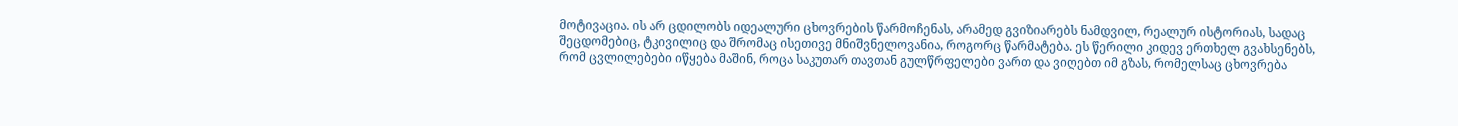მოტივაცია. ის არ ცდილობს იდეალური ცხოვრების წარმოჩენას, არამედ გვიზიარებს ნამდვილ, რეალურ ისტორიას, სადაც შეცდომებიც, ტკივილიც და შრომაც ისეთივე მნიშვნელოვანია, როგორც წარმატება. ეს წერილი კიდევ ერთხელ გვახსენებს, რომ ცვლილებები იწყება მაშინ, როცა საკუთარ თავთან გულწრფელები ვართ და ვიღებთ იმ გზას, რომელსაც ცხოვრება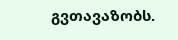გვთავაზობს.